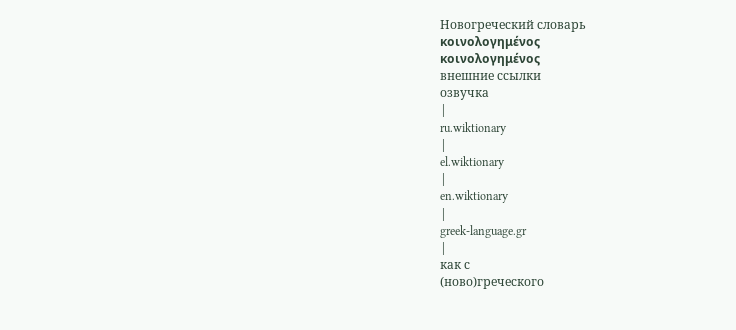Новогреческий словарь
κοινολογημένος
κοινολογημένος
внешние ссылки
озвучка
|
ru.wiktionary
|
el.wiktionary
|
en.wiktionary
|
greek-language.gr
|
как с
(ново)греческого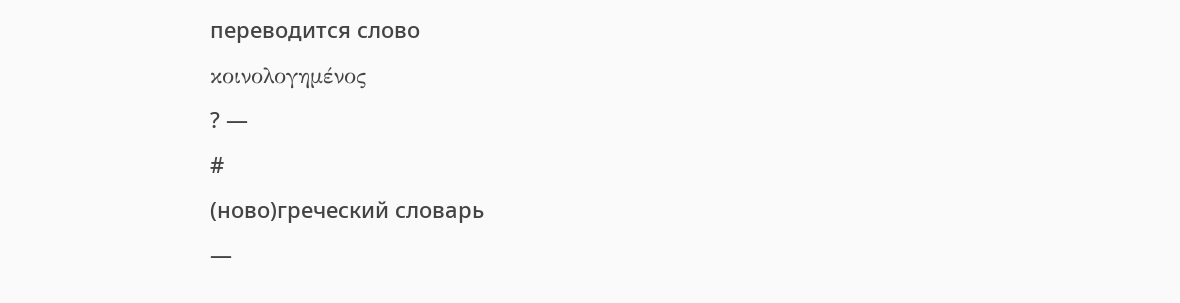переводится слово
κοινολογημένος
? —
#
(ново)греческий словарь
—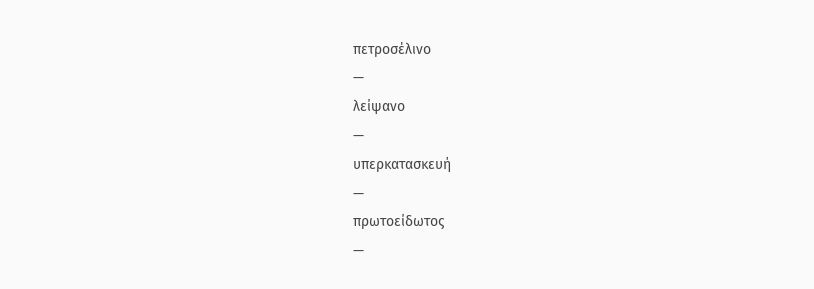πετροσέλινο
—
λείψανο
—
υπερκατασκευή
—
πρωτοείδωτος
—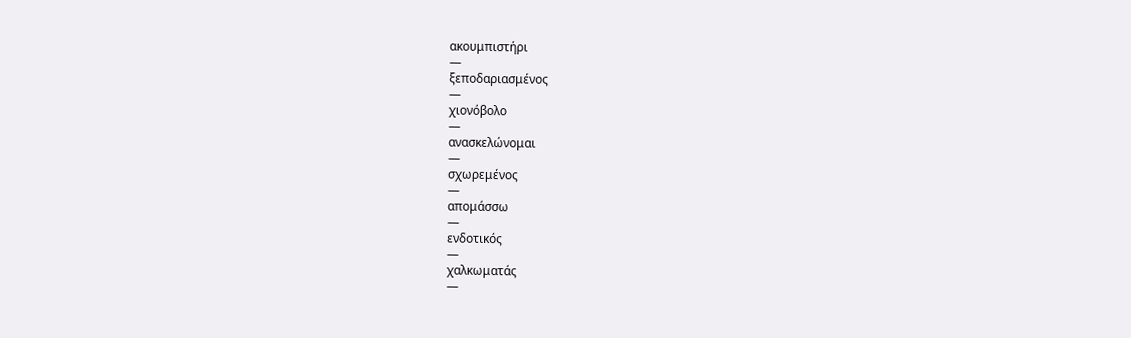ακουμπιστήρι
—
ξεποδαριασμένος
—
χιονόβολο
—
ανασκελώνομαι
—
σχωρεμένος
—
απομάσσω
—
ενδοτικός
—
χαλκωματάς
—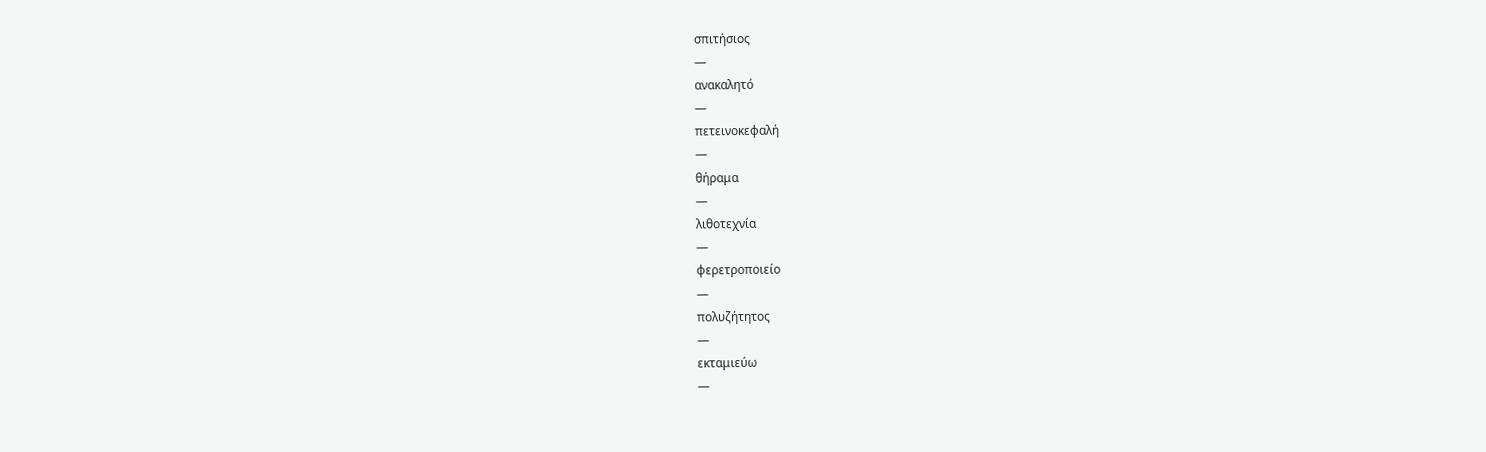σπιτήσιος
—
ανακαλητό
—
πετεινοκεφαλή
—
θήραμα
—
λιθοτεχνία
—
φερετροποιείο
—
πολυζήτητος
—
εκταμιεύω
—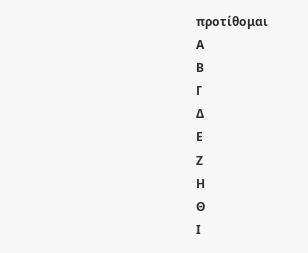προτίθομαι
Α
Β
Γ
Δ
Ε
Ζ
Η
Θ
Ι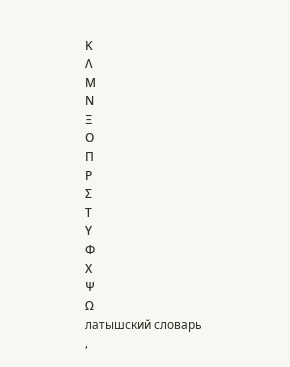Κ
Λ
Μ
Ν
Ξ
Ο
Π
Ρ
Σ
Τ
Υ
Φ
Χ
Ψ
Ω
латышский словарь
,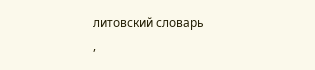литовский словарь
,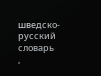шведско-русский словарь
,